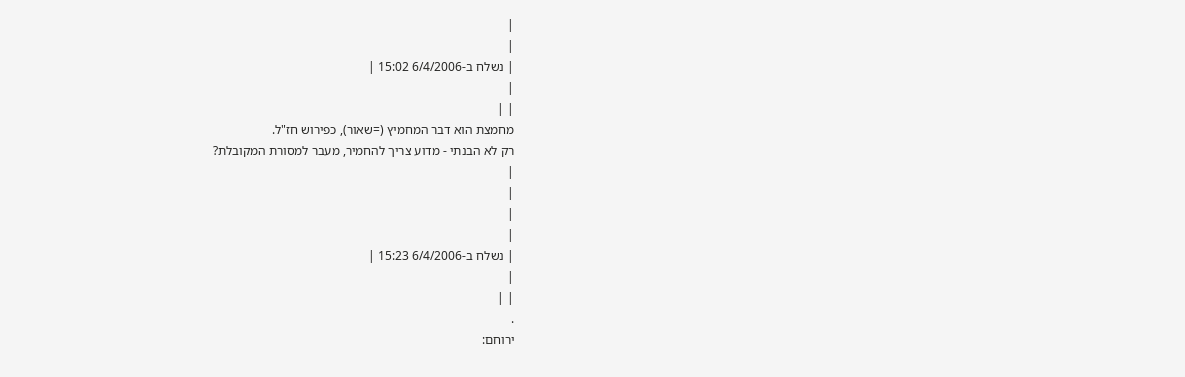|
|
| נשלח ב-6/4/2006 15:02 |
|
| |
מחמצת הוא דבר המחמיץ (=שאור), כפירוש חז"ל.
רק לא הבנתי - מדוע צריך להחמיר, מעבר למסורת המקובלת?
|
|
|
|
| נשלח ב-6/4/2006 15:23 |
|
| |
.
ירוחם: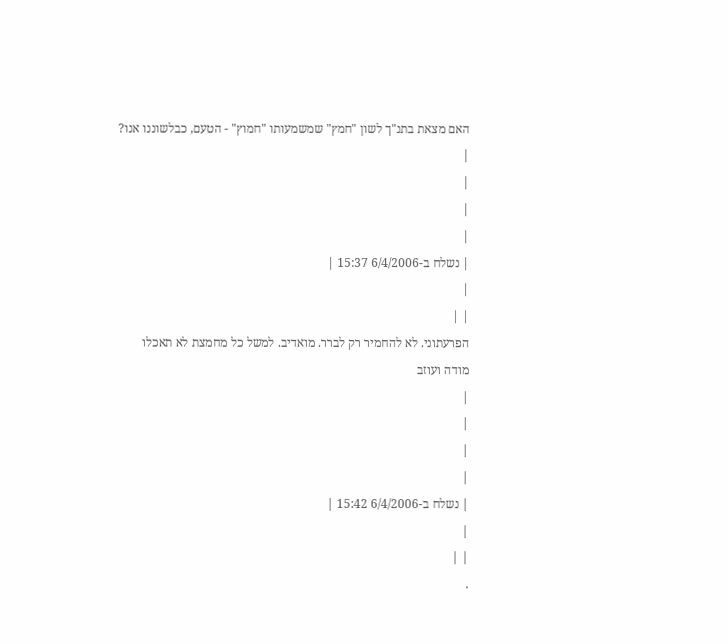האם מצאת בתנ"ך לשון "חמץ" שמשמעותו "חמוץ" - הטעם, כבלשוננו אנו?
|
|
|
|
| נשלח ב-6/4/2006 15:37 |
|
| |
הפרעתוני. לא להחמיר רק לברר. מואדיב. למשל כל מחמצת לא תאכלו
מודה ועוזב
|
|
|
|
| נשלח ב-6/4/2006 15:42 |
|
| |
.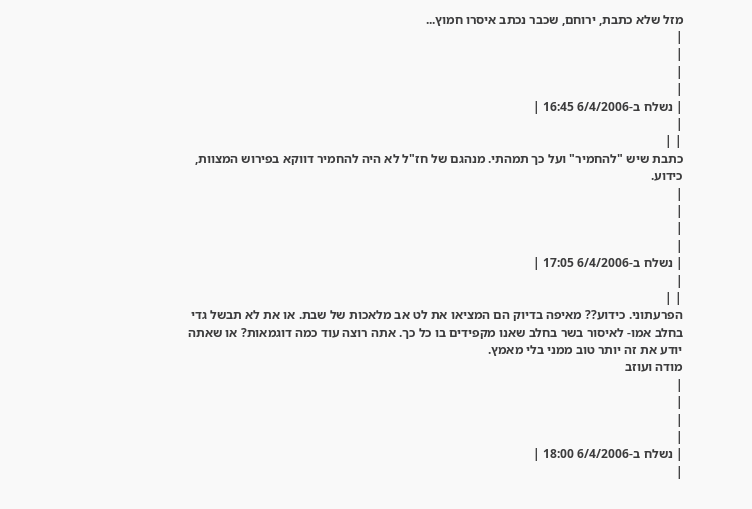מזל שלא כתבת, ירוחם, שכבר נכתב איסרו חמוץ...
|
|
|
|
| נשלח ב-6/4/2006 16:45 |
|
| |
כתבת שיש "להחמיר" ועל כך תמהתי. מנהגם של חז"ל לא היה להחמיר דווקא בפירוש המצוות, כידוע.
|
|
|
|
| נשלח ב-6/4/2006 17:05 |
|
| |
הפרעתוני. כידוע?? מאיפה בדיוק הם המציאו את לט אב מלאכות של שבת. או את לא תבשל גדי בחלב אמו- לאיסור בשר בחלב שאנו מקפידים בו כל כך. אתה רוצה עוד כמה דוגמאות? או שאתה יודע את זה יותר טוב ממני בלי מאמץ.
מודה ועוזב
|
|
|
|
| נשלח ב-6/4/2006 18:00 |
|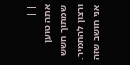| |
אתה טוען שמתוך חשש ורצון להחמיר. אני חושב שזה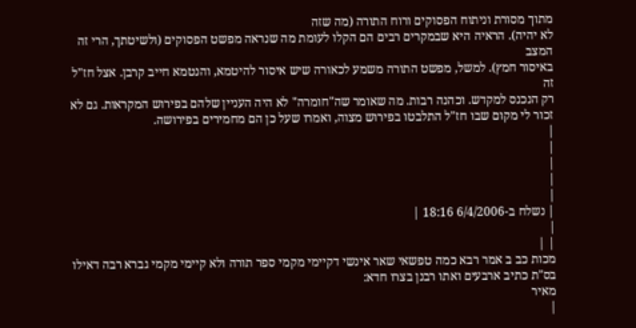מתוך מסורת וניתוח הפסוקים ורוח התורה (מה שזה
לא יהיה). הראיה היא שבמקרים רבים הם הקלו לעומת מה שנראה מפשט הפסוקים (ולשיטתך, הרי זה המצב
באיסור חמץ). למשל, מפשט התורה משמע לכאורה שיש איסור להיטמא, והנטמא חייב קרבן. אצל חז"ל זה
רק הנכנס למקדש. וכהנה רבות. מה שאומר שה"חומרה" לא היה העניין שלהם בפירוש המקראות. גם לא
זכור לי מקום שבו חז"ל התלבטו בפירוש מצוה, ואמרו שעל כן הם מחמירים בפירושה.
|
|
|
|
|
| נשלח ב-6/4/2006 18:16 |
|
| |
מכות כב ב אמר רבא כמה טפשאי שאר אינשי דקיימי מקמי ספר תורה ולא קיימי מקמי גברא רבה דאילו בס"ת כתיב ארבעים ואתו רבנן בצרו חדא:
מאיר
|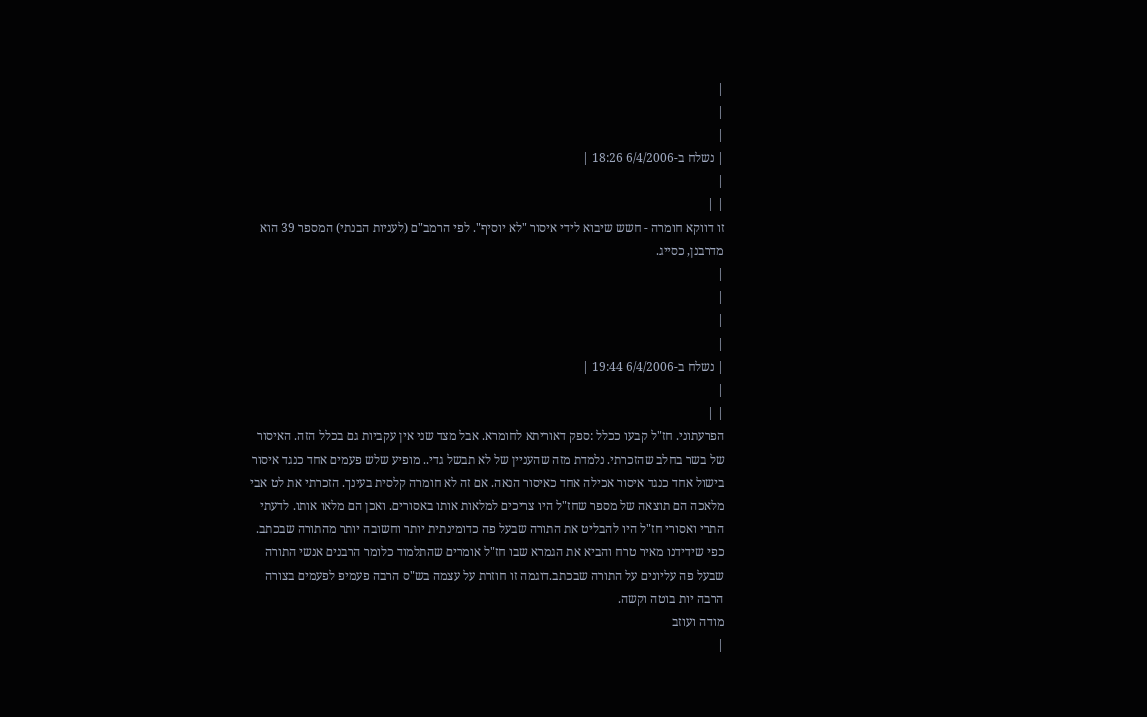|
|
|
| נשלח ב-6/4/2006 18:26 |
|
| |
זו דווקא חומרה - חשש שיבוא לידי איסור "לא יוסיף". לפי הרמב"ם (לעניות הבנתי) המספר 39 הוא
מדרבנן, כסייג.
|
|
|
|
| נשלח ב-6/4/2006 19:44 |
|
| |
הפרעתוני. חז"ל קבעו ככלל :ספק דאוריתא לחומרא. אבל מצד שני אין עקביות גם בכלל הזה. האיסור של בשר בחלב שהזכרתי. נלמדת מזה שהעניין של לא תבשל גדי.. מופיע שלש פעמים אחד כנגד איסור בישול אחד כנגד איסור אכילה אחד כאיסור הנאה. אם זה לא חומרה קלסית בעינך. הזכרתי את לט אבי מלאכה הם תוצאה של מספר שחז"ל היו צריכים למלאות אותו באסורים. ואכן הם מלאו אותו. לדעתי התרי ואסורי חז"ל היו להבליט את התורה שבעל פה כדומינתית יותר וחשובה יותר מהתורה שבכתב. כפי שידידנו מאיר טרח והביא את הגמרא שבו חז"ל אומרים שהתלמוד כלומר הרבנים אנשי התורה שבעל פה עליונים על התורה שבכתב.דוגמה זו חוזרת על עצמה בש"ס הרבה פעמיפ לפעמים בצורה הרבה יות בוטה וקשה.
מודה ועוזב
|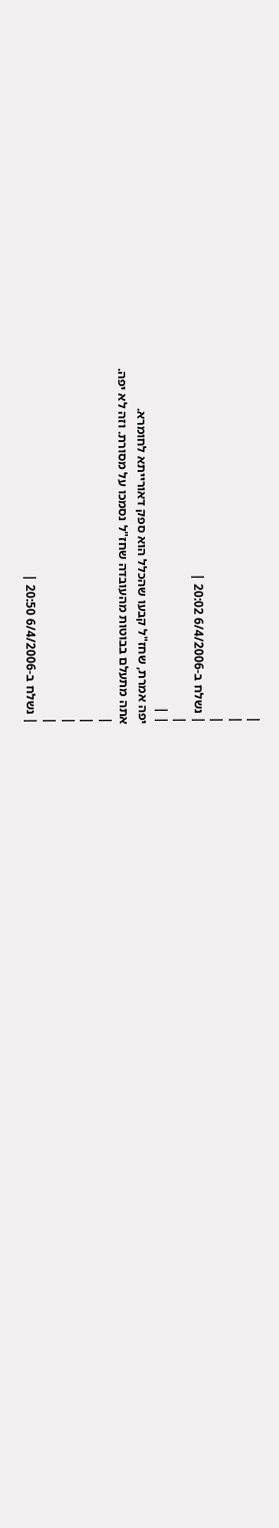|
|
|
| נשלח ב-6/4/2006 20:02 |
|
| |
יפה אמרת, שחז"ל קבעו שהכלל הוא ספק דאורייתא לחומרא.
אתה מתעלם בבוטות מהעובדה שחז"ל נסמכו על מסורת. וזה לא יפה.
|
|
|
|
| נשלח ב-6/4/2006 20:50 |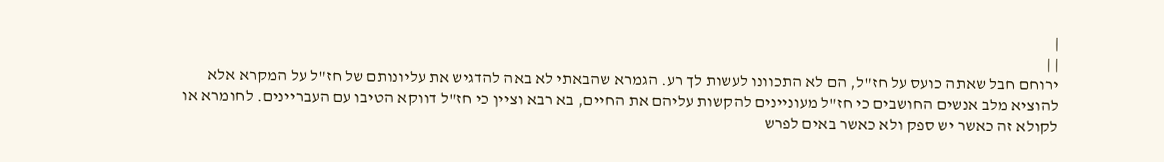|
| |
ירוחם חבל שאתה כועס על חז"ל, הם לא התכוונו לעשות לך רע. הגמרא שהבאתי לא באה להדגיש את עליונותם של חז"ל על המקרא אלא להוציא מלב אנשים החושבים כי חז"ל מעוניינים להקשות עליהם את החיים, בא רבא וציין כי חז"ל דווקא הטיבו עם העבריינים. לחומרא או לקולא זה כאשר יש ספק ולא כאשר באים לפרש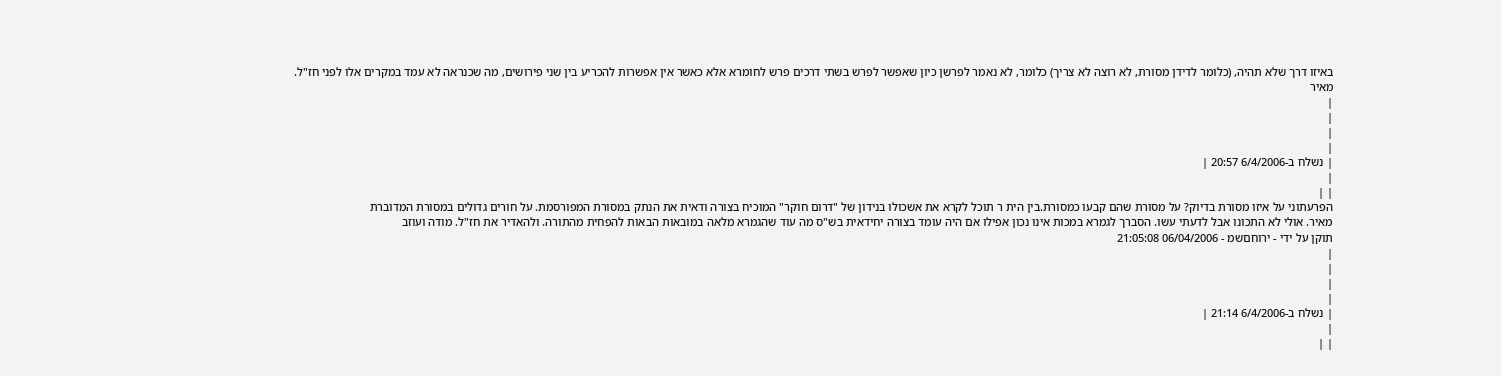באיזו דרך שלא תהיה, (כלומר לדידן מסורת, לא רוצה לא צריך) כלומר, לא נאמר לפרשן כיון שאפשר לפרש בשתי דרכים פרש לחומרא אלא כאשר אין אפשרות להכריע בין שני פירושים, מה שכנראה לא עמד במקרים אלו לפני חז"ל.
מאיר
|
|
|
|
| נשלח ב-6/4/2006 20:57 |
|
| |
הפרעתוני על איזו מסורת בדיוק? על מסורת שהם קבעו כמסורת.בין הית ר תוכל לקרא את אשכולו בנידון של "דרום חוקר" המוכיח בצורה ודאית את הנתק במסורת המפורסמת. על חורים גדולים במסורת המדוברת
מאיר. אולי לא התכונו אבל לדעתי עשו. הסברך לגמרא במכות אינו נכון אפילו אם היה עומד בצורה יחידאית בש"ס מה עוד שהגמרא מלאה במובאות הבאות להפחית מהתורה. ולהאדיר את חז"ל. מודה ועוזב
תוקן על ידי - ירוחםשמ - 06/04/2006 21:05:08
|
|
|
|
| נשלח ב-6/4/2006 21:14 |
|
| |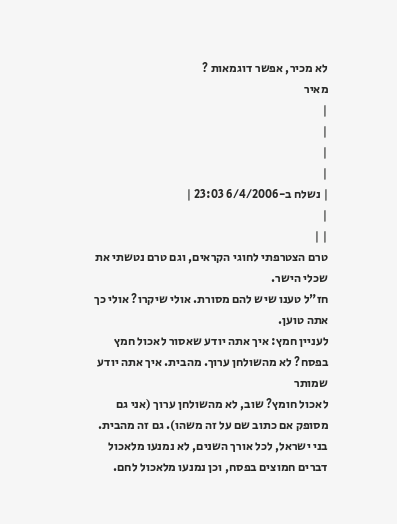לא מכיר, אפשר דוגמאות ?
מאיר
|
|
|
|
| נשלח ב-6/4/2006 23:03 |
|
| |
טרם הצטרפתי לחוגי הקראים, וגם טרם נטשתי את שכלי הישר.
חז"ל טענו שיש להם מסורת. אולי שיקרו? אולי כך אתה טוען.
לעניין חמץ: איך אתה יודע שאסור לאכול חמץ בפסח? לא מהשולחן ערוך. מהבית. איך אתה יודע שמותר
לאכול חומץ? שוב, לא מהשולחן ערוך (אני גם מסופק אם כתוב שם על זה משהו). גם זה מהבית.
בני ישראל, לכל אורך השנים, לא נמנעו מלאכול דברים חמוצים בפסח, וכן נמנעו מלאכול לחם.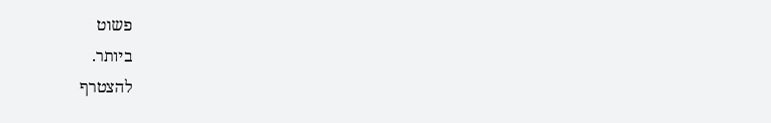פשוט
ביותר.
להצטרף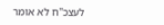לעצכ"ח לא אומר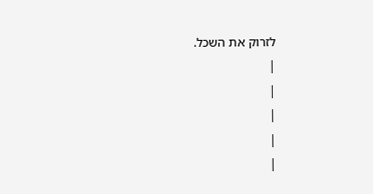לזרוק את השכל.
|
|
|
|
|